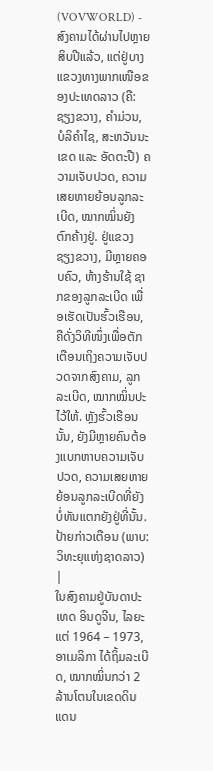(VOVWORLD) -
ສົງຄາມໄດ້ຜ່ານໄປຫຼາຍສິບປີແລ້ວ, ແຕ່ຢູ່ບາງແຂວງທາງພາກເໜືອຂອງປະເທດລາວ (ຄື: ຊຽງຂວາງ, ຄຳມ່ວນ, ບໍລິຄຳໄຊ, ສະຫວັນນະເຂດ ແລະ ອັດຕະປື) ຄວາມເຈັບປວດ, ຄວາມເສຍຫາຍຍ້ອນລູກລະເບີດ, ໝາກໝິ່ນຍັງຕົກຄ້າງຢູ່. ຢູ່ແຂວງ ຊຽງຂວາງ, ມີຫຼາຍຄອບຄົວ, ຫ້າງຮ້ານໃຊ້ ຊາກຂອງລູກລະເບີດ ເພື່ອເຮັດເປັນຮົ້ວເຮືອນ, ຄືດັ່ງວິທີໜຶ່ງເພື່ອຕັກເຕືອນເຖິງຄວາມເຈັບປວດຈາກສົງຄາມ, ລູກລະເບີດ, ໝາກໝິ່ນປະໄວ້ໃຫ້. ຫຼັງຮົ້ວເຮືອນນັ້ນ, ຍັງມີຫຼາຍຄົນຕ້ອງແບກຫາບຄວາມເຈັບປວດ, ຄວາມເສຍຫາຍຍ້ອນລູກລະເບີດທີ່ຍັງບໍ່ທັນແຕກຍັງຢູ່ທີ່ນັ້ນ.
ປ້າຍກ່າວເຕືອນ (ພາບ: ວິທະຍຸແຫ່ງຊາດລາວ)
|
ໃນສົງຄາມຢູ່ບັນດາປະເທດ ອິນດູຈີນ, ໄລຍະແຕ່ 1964 – 1973, ອາເມລິກາ ໄດ້ຖິ້ມລະເບີດ, ໝາກໝິ່ນກວ່າ 2 ລ້ານໂຕນໃນເຂດດິນແດນ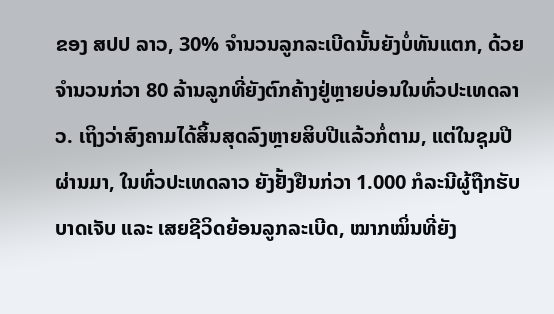ຂອງ ສປປ ລາວ, 30% ຈຳນວນລູກລະເບີດນັ້ນຍັງບໍ່ທັນແຕກ, ດ້ວຍຈຳນວນກ່ວາ 80 ລ້ານລູກທີ່ຍັງຕົກຄ້າງຢູ່ຫຼາຍບ່ອນໃນທົ່ວປະເທດລາວ. ເຖິງວ່າສົງຄາມໄດ້ສິ້ນສຸດລົງຫຼາຍສິບປີແລ້ວກໍ່ຕາມ, ແຕ່ໃນຊຸມປີຜ່ານມາ, ໃນທົ່ວປະເທດລາວ ຍັງຢັ້ງຢືນກ່ວາ 1.000 ກໍລະນີຜູ້ຖືກຮັບບາດເຈັບ ແລະ ເສຍຊີວິດຍ້ອນລູກລະເບີດ, ໝາກໝິ່ນທີ່ຍັງ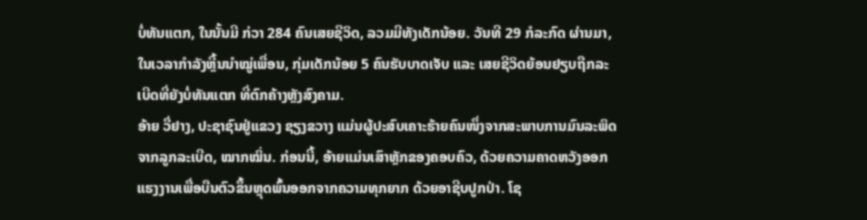ບໍ່ທັນແຕກ, ໃນນັ້ນມີ ກ່ວາ 284 ຄົນເສຍຊີວິດ, ລວມມີທັງເດັກນ້ອຍ. ວັນທີ 29 ກໍລະກົດ ຜ່ານມາ, ໃນເວລາກຳລັງຫຼີ້ນນຳໝູ່ເພື່ອນ, ກຸ່ມເດັກນ້ອຍ 5 ຄົນຮັບບາດເຈັບ ແລະ ເສຍຊີວິດຍ້ອນຢຽບຖືກລະເບີດທີ່ຍັງບໍ່ທັນແຕກ ທີ່ຕົກຄ້າງຫຼັງສົງຄາມ.
ອ້າຍ ວື່ຢາງ, ປະຊາຊົນຢູ່ແຂວງ ຊຽງຂວາງ ແມ່ນຜູ້ປະສົບເຄາະຮ້າຍຄົນໜຶ່ງຈາກສະພາບການມົນລະພິດຈາກລູກລະເບີດ, ໝາກໝິ່ນ. ກ່ອນນີ້, ອ້າຍແມ່ນເສົາຫຼັກຂອງຄອບຄົວ, ດ້ວຍຄວາມຄາດຫວັງອອກແຮງງານເພື່ອບືນຕົວຂຶ້ນຫຼຸດພົ້ນອອກຈາກຄວາມທຸກຍາກ ດ້ວຍອາຊີບປູກປ່າ. ໂຊ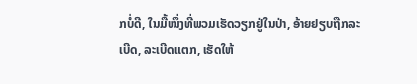ກບໍ່ດີ, ໃນມື້ໜຶ່ງທີ່ພວມເຮັດວຽກຢູ່ໃນປ່າ, ອ້າຍຢຽບຖືກລະເບີດ, ລະເບີດແຕກ, ເຮັດໃຫ້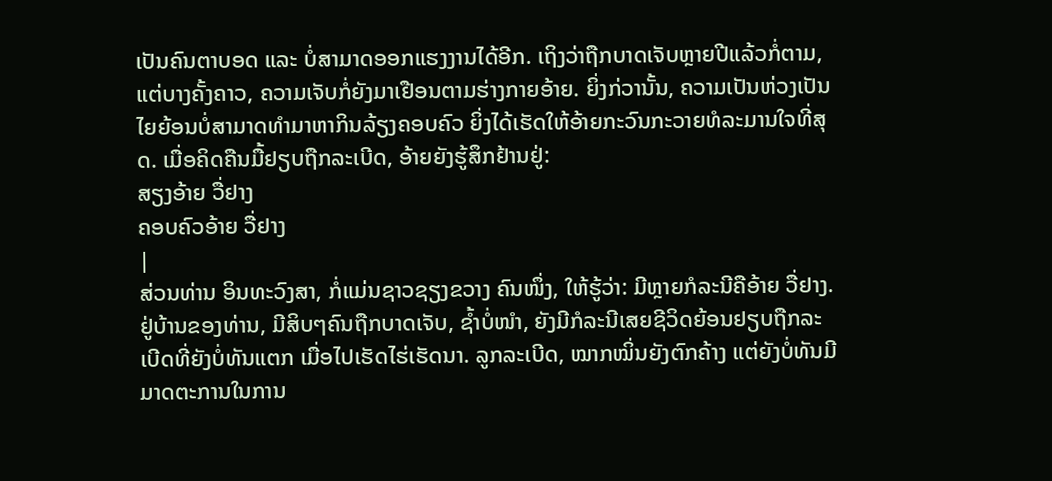ເປັນຄົນຕາບອດ ແລະ ບໍ່ສາມາດອອກແຮງງານໄດ້ອີກ. ເຖິງວ່າຖືກບາດເຈັບຫຼາຍປີແລ້ວກໍ່ຕາມ, ແຕ່ບາງຄັ້ງຄາວ, ຄວາມເຈັບກໍ່ຍັງມາເຢືອນຕາມຮ່າງກາຍອ້າຍ. ຍິ່ງກ່ວານັ້ນ, ຄວາມເປັນຫ່ວງເປັນໄຍຍ້ອນບໍ່ສາມາດທຳມາຫາກິນລ້ຽງຄອບຄົວ ຍິ່ງໄດ້ເຮັດໃຫ້ອ້າຍກະວົນກະວາຍທໍລະມານໃຈທີ່ສຸດ. ເມື່ອຄິດຄືນມື້ຢຽບຖືກລະເບີດ, ອ້າຍຍັງຮູ້ສຶກຢ້ານຢູ່:
ສຽງອ້າຍ ວື່ຢາງ
ຄອບຄົວອ້າຍ ວື່ຢາງ
|
ສ່ວນທ່ານ ອິນທະວົງສາ, ກໍ່ແມ່ນຊາວຊຽງຂວາງ ຄົນໜຶ່ງ, ໃຫ້ຮູ້ວ່າ: ມີຫຼາຍກໍລະນີຄືອ້າຍ ວື່ຢາງ. ຢູ່ບ້ານຂອງທ່ານ, ມີສິບໆຄົນຖືກບາດເຈັບ, ຊ້ຳບໍ່ໜຳ, ຍັງມີກໍລະນີເສຍຊີວິດຍ້ອນຢຽບຖືກລະເບີດທີ່ຍັງບໍ່ທັນແຕກ ເມື່ອໄປເຮັດໄຮ່ເຮັດນາ. ລູກລະເບີດ, ໝາກໝິ່ນຍັງຕົກຄ້າງ ແຕ່ຍັງບໍ່ທັນມີມາດຕະການໃນການ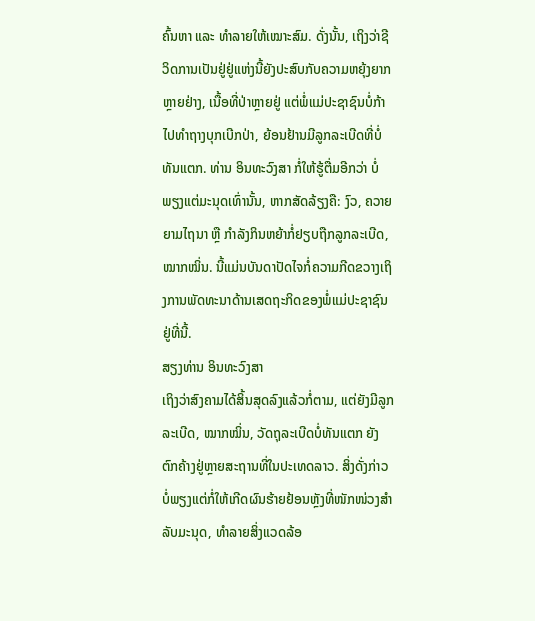ຄົ້ນຫາ ແລະ ທຳລາຍໃຫ້ເໝາະສົມ. ດັ່ງນັ້ນ, ເຖິງວ່າຊີວິດການເປັນຢູ່ຢູ່ແຫ່ງນີ້ຍັງປະສົບກັບຄວາມຫຍຸ້ງຍາກຫຼາຍຢ່າງ, ເນື້ອທີ່ປ່າຫຼາຍຢູ່ ແຕ່ພໍ່ແມ່ປະຊາຊົນບໍ່ກ້າໄປທຳຖາງບຸກເບີກປ່າ, ຍ້ອນຢ້ານມີລູກລະເບີດທີ່ບໍ່ທັນແຕກ. ທ່ານ ອິນທະວົງສາ ກໍ່ໃຫ້ຮູ້ຕື່ມອີກວ່າ ບໍ່ພຽງແຕ່ມະນຸດເທົ່ານັ້ນ, ຫາກສັດລ້ຽງຄື: ງົວ, ຄວາຍ ຍາມໄຖນາ ຫຼື ກຳລັງກິນຫຍ້າກໍ່ຢຽບຖືກລູກລະເບີດ, ໝາກໝິ່ນ. ນີ້ແມ່ນບັນດາປັດໄຈກໍ່ຄວາມກີດຂວາງເຖິງການພັດທະນາດ້ານເສດຖະກິດຂອງພໍ່ແມ່ປະຊາຊົນຢູ່ທີ່ນີ້.
ສຽງທ່ານ ອິນທະວົງສາ
ເຖິງວ່າສົງຄາມໄດ້ສິ້ນສຸດລົງແລ້ວກໍ່ຕາມ, ແຕ່ຍັງມີລູກລະເບີດ, ໝາກໝິ່ນ, ວັດຖຸລະເບີດບໍ່ທັນແຕກ ຍັງຕົກຄ້າງຢູ່ຫຼາຍສະຖານທີ່ໃນປະເທດລາວ. ສິ່ງດັ່ງກ່າວບໍ່ພຽງແຕ່ກໍ່ໃຫ້ເກີດຜົນຮ້າຍຢ້ອນຫຼັງທີ່ໜັກໜ່ວງສຳລັບມະນຸດ, ທຳລາຍສິ່ງແວດລ້ອ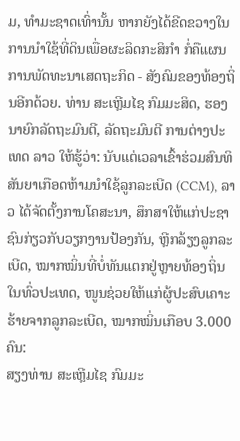ມ, ທຳມະຊາດເທົ່ານັ້ນ ຫາກຍັງໄດ້ຂີດຂວາງໃນການນຳໃຊ້ທີ່ດິນເພື່ອຜະລິດກະສິກຳ ກໍ່ຄືແຜນການພັດທະນາເສດຖະກິດ - ສັງຄົມຂອງທ້ອງຖິ່ນອີກດ້ວຍ. ທ່ານ ສະເຫຼີມໄຊ ກົມມະສິດ, ຮອງນາຍົກລັດຖະມົນຕີ, ລັດຖະມົນຕີ ການຕ່າງປະເທດ ລາວ ໃຫ້ຮູ້ວ່າ: ນັບແຕ່ເວລາເຂົ້າຮ່ວມສົນທິສັນຍາເກືອດຫ້າມນຳໃຊ້ລູກລະເບີດ (CCM), ລາວ ໄດ້ຈັດຕັ້ງການໂຄສະນາ, ສຶກສາໃຫ້ແກ່ປະຊາຊົນກ່ຽວກັບວຽກງານປ້ອງກັນ, ຫຼີກລ້ຽງລູກລະເບີດ, ໝາກໝິ່ນທີ່ບໍ່ທັນແຕກຢູ່ຫຼາຍທ້ອງຖິ່ນໃນທົ່ວປະເທດ, ໜູນຊ່ວຍໃຫ້ແກ່ຜູ້ປະສົບເຄາະຮ້າຍຈາກລູກລະເບີດ, ໝາກໝິ່ນເກືອບ 3.000 ຄົນ:
ສຽງທ່ານ ສະເຫຼີມໄຊ ກົມມະ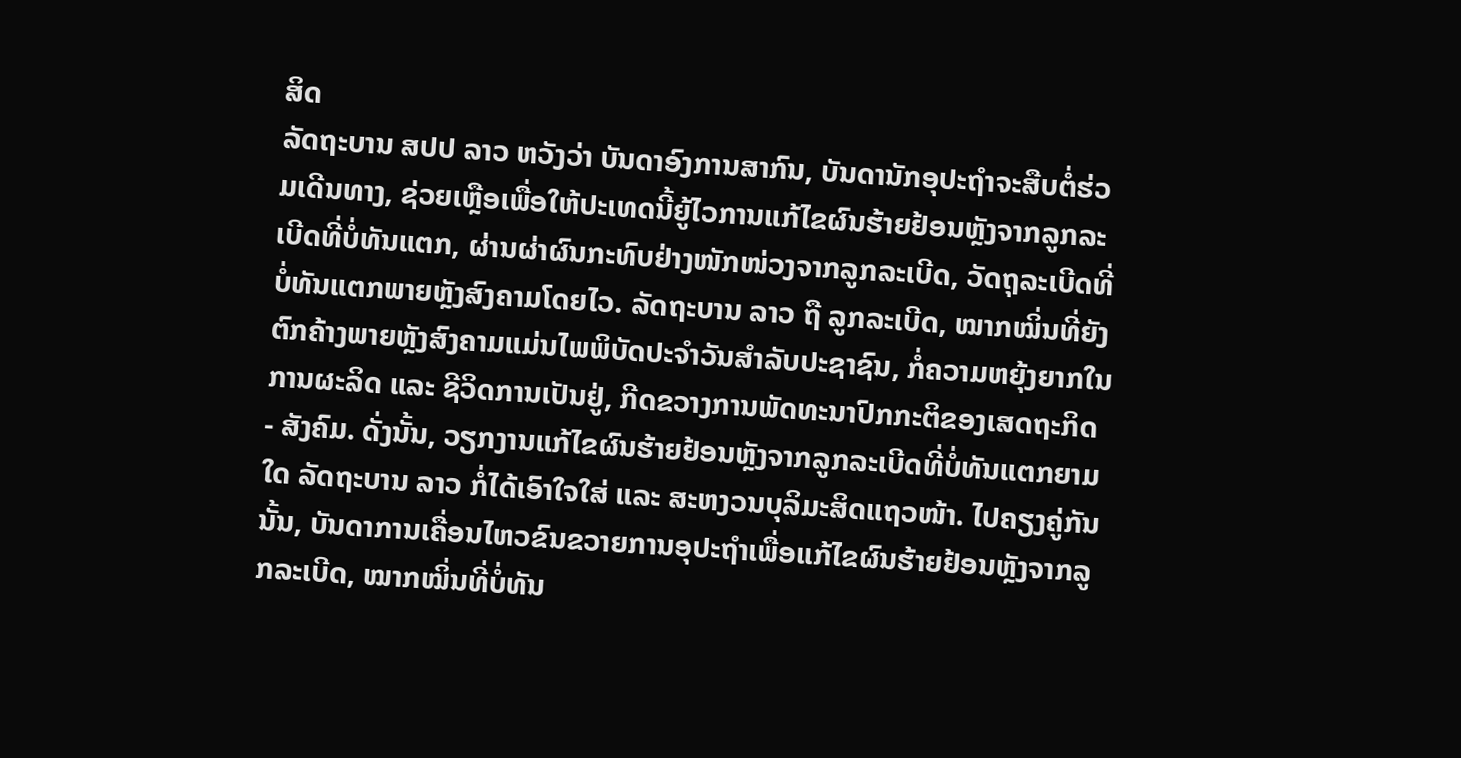ສິດ
ລັດຖະບານ ສປປ ລາວ ຫວັງວ່າ ບັນດາອົງການສາກົນ, ບັນດານັກອຸປະຖຳຈະສືບຕໍ່ຮ່ວມເດີນທາງ, ຊ່ວຍເຫຼືອເພື່ອໃຫ້ປະເທດນີ້ຍູ້ໄວການແກ້ໄຂຜົນຮ້າຍຢ້ອນຫຼັງຈາກລູກລະເບີດທີ່ບໍ່ທັນແຕກ, ຜ່ານຜ່າຜົນກະທົບຢ່າງໜັກໜ່ວງຈາກລູກລະເບີດ, ວັດຖຸລະເບີດທີ່ບໍ່ທັນແຕກພາຍຫຼັງສົງຄາມໂດຍໄວ. ລັດຖະບານ ລາວ ຖື ລູກລະເບີດ, ໝາກໝິ່ນທີ່ຍັງຕົກຄ້າງພາຍຫຼັງສົງຄາມແມ່ນໄພພິບັດປະຈຳວັນສຳລັບປະຊາຊົນ, ກໍ່ຄວາມຫຍຸ້ງຍາກໃນການຜະລິດ ແລະ ຊີວິດການເປັນຢູ່, ກີດຂວາງການພັດທະນາປົກກະຕິຂອງເສດຖະກິດ - ສັງຄົມ. ດັ່ງນັ້ນ, ວຽກງານແກ້ໄຂຜົນຮ້າຍຢ້ອນຫຼັງຈາກລູກລະເບີດທີ່ບໍ່ທັນແຕກຍາມໃດ ລັດຖະບານ ລາວ ກໍ່ໄດ້ເອົາໃຈໃສ່ ແລະ ສະຫງວນບຸລິມະສິດແຖວໜ້າ. ໄປຄຽງຄູ່ກັນນັ້ນ, ບັນດາການເຄື່ອນໄຫວຂົນຂວາຍການອຸປະຖຳເພື່ອແກ້ໄຂຜົນຮ້າຍຢ້ອນຫຼັງຈາກລູກລະເບີດ, ໝາກໝິ່ນທີ່ບໍ່ທັນ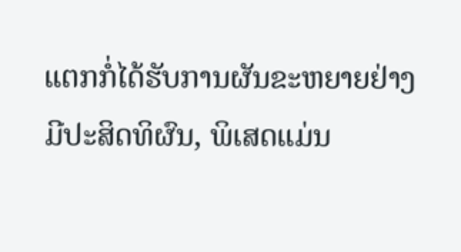ແຕກກໍ່ໄດ້ຮັບການຜັນຂະຫຍາຍຢ່າງມີປະສິດທິຜົນ, ພິເສດແມ່ນ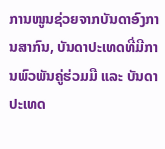ການໜູນຊ່ວຍຈາກບັນດາອົງການສາກົນ, ບັນດາປະເທດທີ່ມີການພົວພັນຄູ່ຮ່ວມມື ແລະ ບັນດາປະເທດ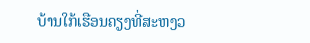ບ້ານໃກ້ເຮືອນຄຽງທີ່ສະຫງວ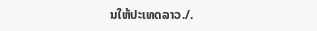ນໃຫ້ປະເທດລາວ./.